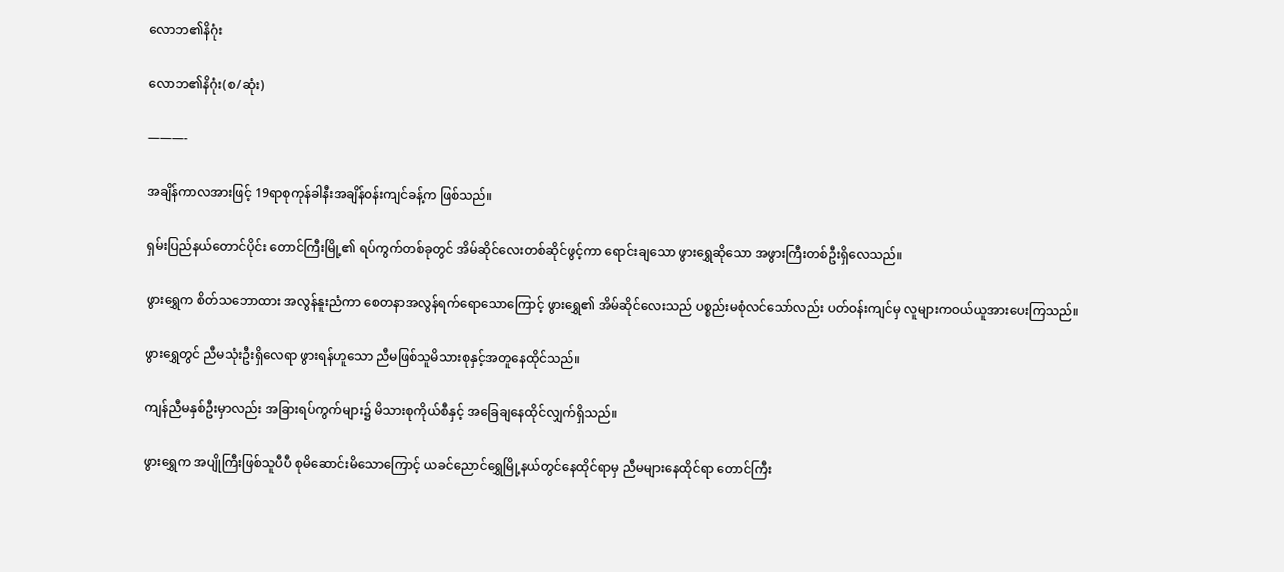လောဘ၏နိဂုံး

လောဘ၏နိဂုံး(စ/ဆုံး)

———-

အချိန်ကာလအားဖြင့် 19ရာစုကုန်ခါနီးအချိန်၀န်းကျင်ခန့်က ဖြစ်သည်။

ရှမ်းပြည်နယ်တောင်ပိုင်း တောင်ကြီးမြို့၏ ရပ်ကွက်တစ်ခုတွင် အိမ်ဆိုင်လေးတစ်ဆိုင်ဖွင့်ကာ ရောင်းချသော ဖွားရွှေဆိုသော အဖွားကြီးတစ်ဦးရှိလေသည်။

ဖွားရွှေက စိတ်သဘောထား အလွန်နူးညံကာ စေတနာအလွန်ရက်ရောသောကြောင့် ဖွားရွှေ၏ အိမ်ဆိုင်လေးသည် ပစ္စည်းမစုံလင်သော်လည်း ပတ်ဝန်းကျင်မှ လူများကဝယ်ယူအားပေးကြသည်။

ဖွားရွှေတွင် ညီမသုံးဦးရှိလေရာ ဖွားရန်ဟူသော ညီမဖြစ်သူမိသားစုနှင့်အတူနေထိုင်သည်။

ကျန်ညီမနှစ်ဦးမှာလည်း အခြားရပ်ကွက်များ၌ မိသားစုကိုယ်စီနှင့် အခြေချနေထိုင်လျှက်ရှိသည်။

ဖွားရွှေက အပျိုကြီးဖြစ်သူပီပီ စုမိဆောင်းမိသောကြောင့် ယခင်ညောင်ရွှေမြို့နယ်တွင်နေထိုင်ရာမှ ညီမများနေထိုင်ရာ တောင်ကြီး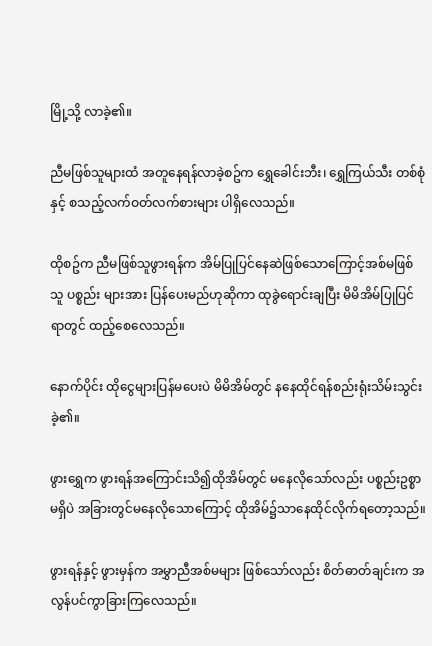မြို့သို့ လာခဲ့၏။

ညီမဖြစ်သူများထံ အတူနေရန်လာခဲ့စဥ်က ရွှေခေါင်းဘီး၊ ရွှေကြယ်သီး တစ်စုံနှင့် စသည့်လက်ဝတ်လက်စားများ ပါရှိလေသည်။

ထိုစဥ်က ညီမဖြစ်သူဖွားရန်က အိမ်ပြုပြင်နေဆဲဖြစ်သောကြောင့်အစ်မဖြစ်သူ ပစ္စည်း များအား ပြန်ပေးမည်ဟုဆိုကာ ထုခွဲရောင်းချပြီး မိမိအိမ်ပြုပြင်ရာတွင် ထည့်စေလေသည်။

နောက်ပိုင်း ထိုငွေများပြန်မပေးပဲ မိမိအိမ်တွင် နနေထိုင်ရန်စည်းရုံးသိမ်းသွင်းခဲ့၏။

ဖွားရွှေက ဖွားရန်အကြောင်းသိ၍ထိုအိမ်တွင် မနေလိုသော်လည်း ပစ္စည်းဥစ္စာမရှိပဲ အခြားတွင်မနေလိုသောကြောင့် ထိုအိမ်၌သာနေထိုင်လိုက်ရတော့သည်။

ဖွားရန်နှင့် ဖွားမှန်က အမွှာညီအစ်မများ ဖြစ်သော်လည်း စိတ်ဓာတ်ချင်းက အလွန်ပင်ကွာခြားကြလေသည်။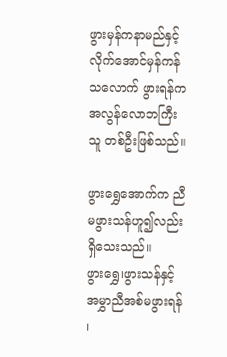ဖွားမှန်ကနာမည်နှင့် လိုက်အောင်မှန်ကန်သလောက် ဖွားရန်ကအလွန်လောဘကြီးသူ တစ်ဦးဖြစ်သည်။

ဖွားရွှေအောက်က ညီမဖွားသန်ဟူ၍လည်းရှိသေးသည်။
ဖွားရွှေ၊ဖွားသန်နှင့် အမွှာညီအစ်မဖွားရန် ၊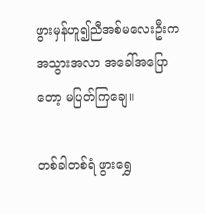ဖွားမှန်ဟူ၍ညီအစ်မလေးဦးက အသွားအလာ အခေါ်အပြောတော့ မပြတ်ကြချေ။

တစ်ခါတစ်ရံ ဖွားရွှေ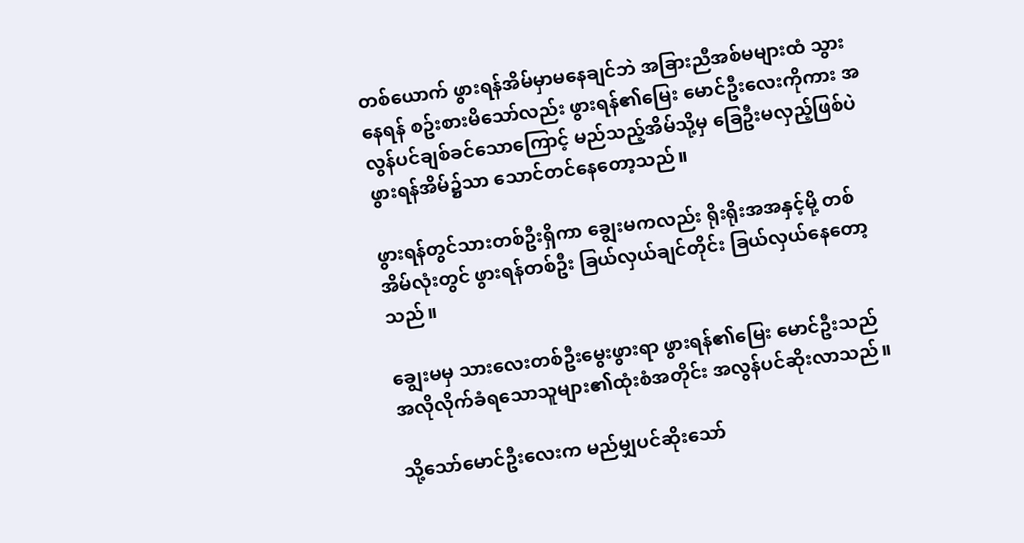တစ်ယောက် ဖွားရန်အိမ်မှာမနေချင်ဘဲ အခြားညီအစ်မများထံ သွားနေရန် စဥ်းစားမိသော်လည်း ဖွားရန်၏မြေး မောင်ဦးလေးကိုကား အလွန်ပင်ချစ်ခင်သောကြောင့် မည်သည့်အိမ်သို့မှ ခြေဦးမလှည့်ဖြစ်ပဲ ဖွားရန်အိမ်၌သာ သောင်တင်နေတော့သည်။

ဖွားရန်တွင်သားတစ်ဦးရှိကာ ချွေးမကလည်း ရိုးရိုးအအနှင့်မို့ တစ်အိမ်လုံးတွင် ဖွားရန်တစ်ဦး ခြယ်လှယ်ချင်တိုင်း ခြယ်လှယ်နေတော့သည်။

ချွေးမမှ သားလေးတစ်ဦးမွေးဖွားရာ ဖွားရန်၏မြေး မောင်ဦးသည် အလိုလိုက်ခံရသောသူများ၏ထုံးစံအတိုင်း အလွန်ပင်ဆိုးလာသည်။

သို့သော်မောင်ဦးလေးက မည်မျှပင်ဆိုးသော်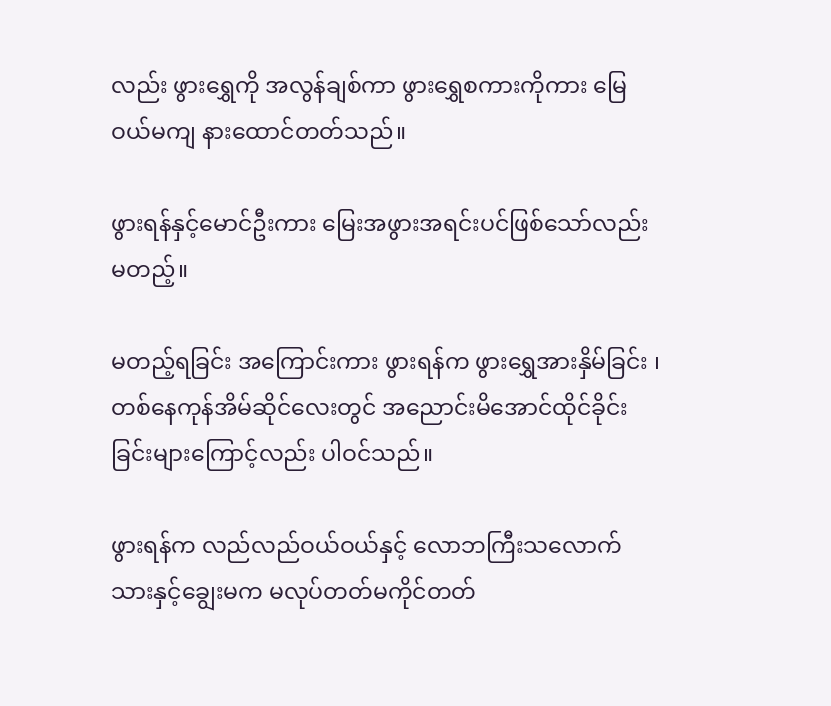လည်း ဖွားရွှေကို အလွန်ချစ်ကာ ဖွားရွှေစကားကိုကား မြေဝယ်မကျ နားထောင်တတ်သည်။

ဖွားရန်နှင့်မောင်ဦးကား မြေးအဖွားအရင်းပင်ဖြစ်သော်လည်းမတည့်။

မတည့်ရခြင်း အကြောင်းကား ဖွားရန်က ဖွားရွှေအားနှိမ်ခြင်း ၊တစ်နေကုန်အိမ်ဆိုင်လေးတွင် အညောင်းမိအောင်ထိုင်ခိုင်းခြင်းများကြောင့်လည်း ပါဝင်သည်။

ဖွားရန်က လည်လည်ဝယ်ဝယ်နှင့် လောဘကြီးသလောက် သားနှင့်ချွေးမက မလုပ်တတ်မကိုင်တတ်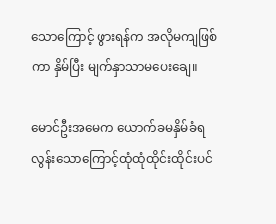သောကြောင့် ဖွားရန်က အလိုမကျဖြစ်ကာ နှိမ်ပြီး မျက်နှာသာမပေးချေ။

မောင်ဦးအမေက ယောက်ခမနှိမ်ခံရလွန်းသောကြောင့်ထုံထုံထိုင်းထိုင်းပင်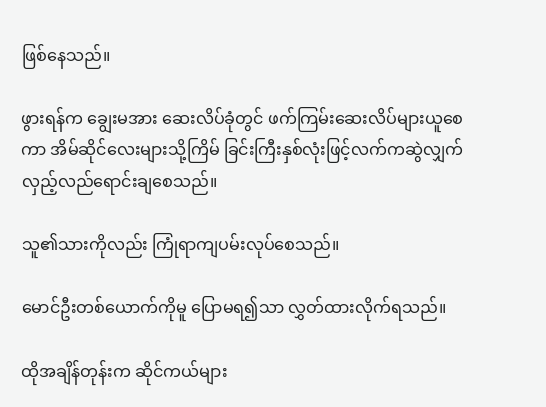ဖြစ်နေသည်။

ဖွားရန်က ချွေးမအား ဆေးလိပ်ခုံတွင် ဖက်ကြမ်းဆေးလိပ်များယူစေကာ အိမ်ဆိုင်လေးများသို့ကြိမ် ခြင်းကြီးနှစ်လုံးဖြင့်လက်ကဆွဲလျှက် လှည့်လည်ရောင်းချစေသည်။

သူ၏သားကိုလည်း ကြုံရာကျပမ်းလုပ်စေသည်။

မောင်ဦးတစ်ယောက်ကိုမူ ပြောမရ၍သာ လွှတ်ထားလိုက်ရသည်။

ထိုအချိန်တုန်းက ဆိုင်ကယ်များ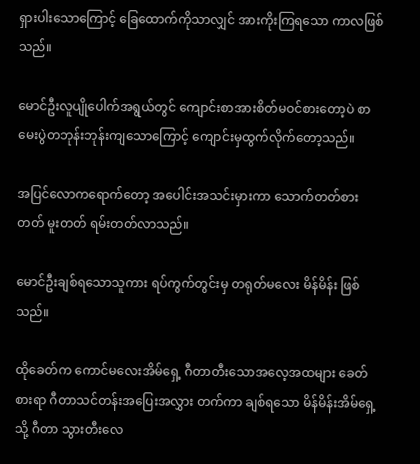ရှားပါးသောကြောင့် ခြေထောက်ကိုသာလျှင် အားကိုးကြရသော ကာလဖြစ်သည်။

မောင်ဦးလူပျိုပေါက်အရွယ်တွင် ကျောင်းစာအားစိတ်မဝင်စားတော့ပဲ စာမေးပွဲတဘုန်းဘုန်းကျသောကြောင့် ကျောင်းမှထွက်လိုက်တော့သည်။

အပြင်လောကရောက်တော့ အပေါင်းအသင်းမှားကာ သောက်တတ်စားတတ် မူးတတ် ရမ်းတတ်လာသည်။

မောင်ဦးချစ်ရသောသူကား ရပ်ကွက်တွင်းမှ တရုတ်မလေး မိန်မိန်း ဖြစ်သည်။

ထိုခေတ်က ကောင်မလေးအိမ်ရှေ့ ဂီတာတီးသောအလေ့အထများ ခေတ်စားရာ ဂီတာသင်တန်းအပြေးအလွှား တက်ကာ ချစ်ရသော မိန်မိန်းအိမ်ရှေ့ သို့ ဂီတာ သွားတီးလေ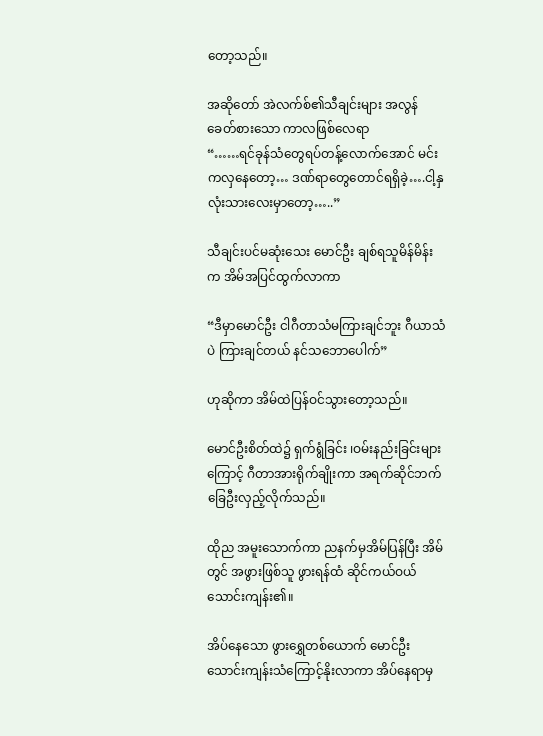တော့သည်။

အဆိုတော် အဲလက်စ်၏သီချင်းများ အလွန်ခေတ်စားသော ကာလဖြစ်လေရာ
“……ရင်ခုန်သံတွေရပ်တန့်လောက်အောင် မင်းကလှနေတော့… ဒဏ်ရာတွေတောင်ရရှိခဲ့….ငါ့နှလုံးသားလေးမှာတော့…..”

သီချင်းပင်မဆုံးသေး မောင်ဦး ချစ်ရသူမိန်မိန်း က အိမ်အပြင်ထွက်လာကာ

“ဒီမှာမောင်ဦး ငါဂီတာသံမကြားချင်ဘူး ဂီယာသံပဲ ကြားချင်တယ် နင်သဘောပေါက်”

ဟုဆိုကာ အိမ်ထဲပြန်ဝင်သွားတော့သည်။

မောင်ဦးစိတ်ထဲ၌ ရှက်ရွံခြင်း ၊ဝမ်းနည်းခြင်းများကြောင့် ဂီတာအားရိုက်ချိုးကာ အရက်ဆိုင်ဘက် ခြေဦးလှည့်လိုက်သည်။

ထိုည အမူးသောက်ကာ ညနက်မှအိမ်ပြန်ပြီး အိမ်တွင် အဖွားဖြစ်သူ ဖွားရန်ထံ ဆိုင်ကယ်ဝယ် သောင်းကျန်း၏။

အိပ်နေသော ဖွားရွှေတစ်ယောက် မောင်ဦး သောင်းကျန်းသံကြောင့်နိုးလာကာ အိပ်နေရာမှ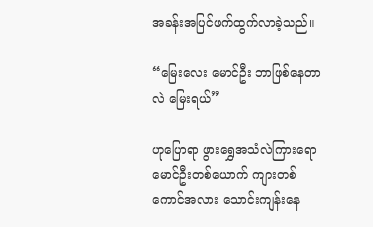အခန်းအပြင်ဖက်ထွက်လာခဲ့သည်။

“မြေးလေး မောင်ဦး ဘာဖြစ်နေတာလဲ မြေးရယ်”

ဟုပြောရာ ဖွားရွှေအသံလဲကြားရော မောင်ဦးတစ်ယောက် ကျားတစ်ကောင်အလား သောင်းကျန်းနေ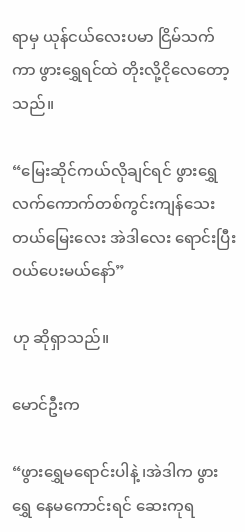ရာမှ ယုန်ငယ်လေးပမာ ငြိမ်သက်ကာ ဖွားရွှေရင်ထဲ တိုးလို့ငိုလေတော့သည်။

“မြေးဆိုင်ကယ်လိုချင်ရင် ဖွားရွှေ လက်ကောက်တစ်ကွင်းကျန်သေးတယ်မြေးလေး အဲဒါလေး ရောင်းပြီး ဝယ်ပေးမယ်နော်”

ဟု ဆိုရှာသည်။

မောင်ဦးက

“ဖွားရွှေမရောင်းပါနဲ့ ၊အဲဒါက ဖွားရွှေ နေမကောင်းရင် ဆေးကုရ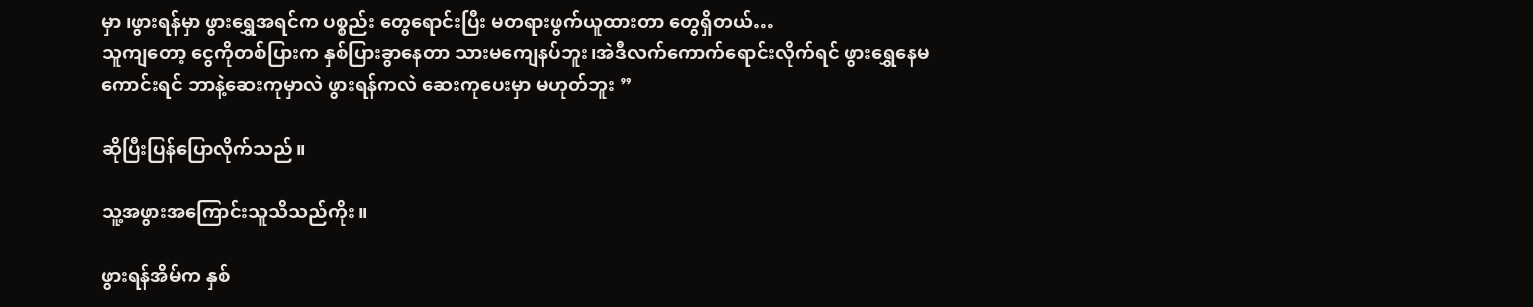မှာ ၊ဖွားရန်မှာ ဖွားရွှေအရင်က ပစ္စည်း တွေရောင်းပြီး မတရားဖွက်ယူထားတာ တွေရှိတယ်…
သူကျတော့ ငွေကိုတစ်ပြားက နှစ်ပြားခွာနေတာ သားမကျေနပ်ဘူး၊အဲဒီလက်ကောက်ရောင်းလိုက်ရင် ဖွားရွှေနေမကောင်းရင် ဘာနဲ့ဆေးကုမှာလဲ ဖွားရန်ကလဲ ဆေးကုပေးမှာ မဟုတ်ဘူး ”

ဆိုပြီးပြန်ပြောလိုက်သည်။

သူ့အဖွားအကြောင်းသူသိသည်ကိုး။

ဖွားရန်အိမ်က နှစ်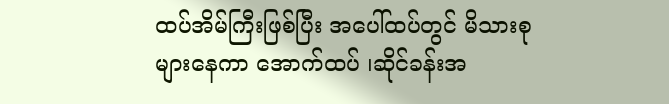ထပ်အိမ်ကြီးဖြစ်ပြီး အပေါ်ထပ်တွင် မိသားစုများနေကာ အောက်ထပ် ၊ဆိုင်ခန်းအ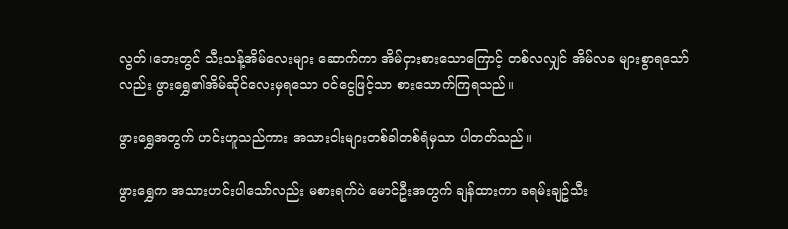လွတ်၊ဘေးတွင် သီးသန့်အိမ်လေးများ ဆောက်ကာ အိမ်ငှားစားသောကြောင့် တစ်လလျှင် အိမ်လခ များစွာရသော်လည်း ဖွားရွှေ၏အိမ်ဆိုင်လေးမှရသော ဝင်ငွေဖြင့်သာ စားသောက်ကြရသည်။

ဖွားရွှေအတွက် ဟင်းဟူသည်ကား အသားငါးများတစ်ခါတစ်ရံမှသာ ပါတတ်သည်။

ဖွားရွှေက အသားဟင်းပါသော်လည်း မစားရက်ပဲ မောင်ဦးအတွက် ချန်ထားကာ ခရမ်းချဥ်သီး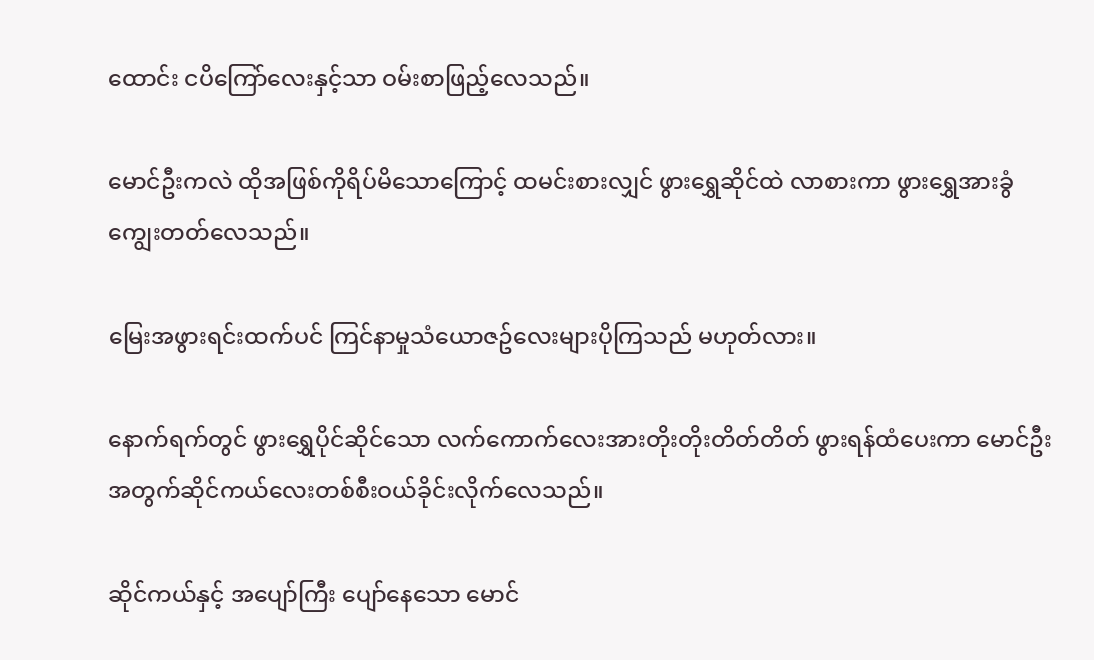ထောင်း ငပိကြော်လေးနှင့်သာ ဝမ်းစာဖြည့်လေသည်။

မောင်ဦးကလဲ ထိုအဖြစ်ကိုရိပ်မိသောကြောင့် ထမင်းစားလျှင် ဖွားရွှေဆိုင်ထဲ လာစားကာ ဖွားရွှေအားခွံကျွေးတတ်လေသည်။

မြေးအဖွားရင်းထက်ပင် ကြင်နာမှုသံယောဇဥ်လေးများပိုကြသည် မဟုတ်လား။

နောက်ရက်တွင် ဖွားရွှေပိုင်ဆိုင်သော လက်ကောက်လေးအားတိုးတိုးတိတ်တိတ် ဖွားရန်ထံပေးကာ မောင်ဦး အတွက်ဆိုင်ကယ်လေးတစ်စီးဝယ်ခိုင်းလိုက်လေသည်။

ဆိုင်ကယ်နှင့် အပျော်ကြီး ပျော်နေသော မောင်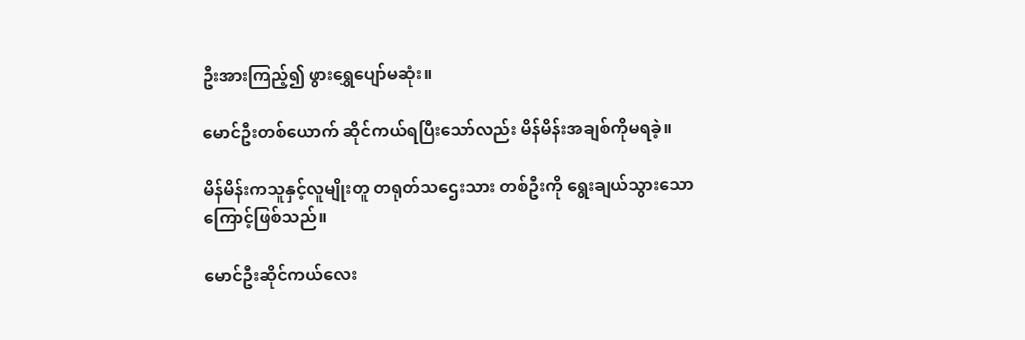ဦးအားကြည့်၍ ဖွားရွှေပျော်မဆုံး။

မောင်ဦးတစ်ယောက် ဆိုင်ကယ်ရပြီးသော်လည်း မိန်မိန်းအချစ်ကိုမရခဲ့။

မိန်မိန်းကသူနှင့်လူမျိုးတူ တရုတ်သဌေးသား တစ်ဦးကို ရွေးချယ်သွားသောကြောင့်ဖြစ်သည်။

မောင်ဦးဆိုင်ကယ်လေး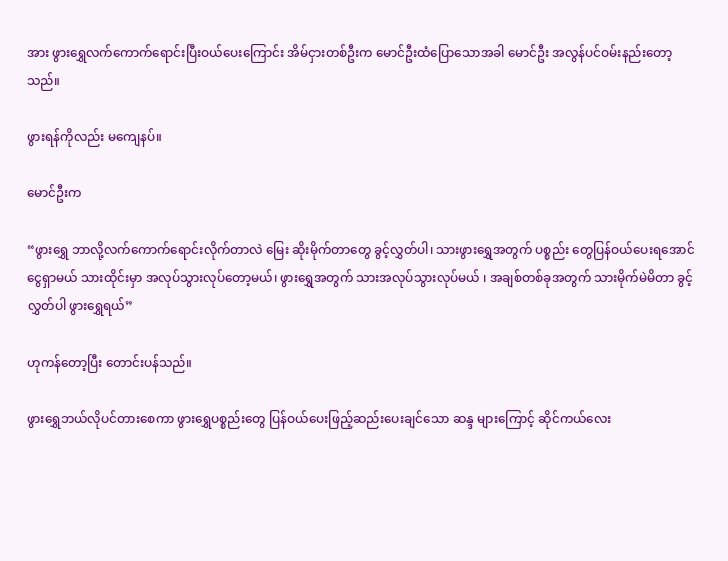အား ဖွားရွှေလက်ကောက်ရောင်းပြီးဝယ်ပေးကြောင်း အိမ်ငှားတစ်ဦးက မောင်ဦးထံပြောသောအခါ မောင်ဦး အလွန်ပင်ဝမ်းနည်းတော့သည်။

ဖွားရန်ကိုလည်း မကျေနပ်။

မောင်ဦးက

“ဖွားရွှေ ဘာလို့လက်ကောက်ရောင်းလိုက်တာလဲ မြေး ဆိုးမိုက်တာတွေ ခွင့်လွှတ်ပါ၊ သားဖွားရွှေအတွက် ပစ္စည်း တွေပြန်ဝယ်ပေးရအောင်ငွေရှာမယ် သားထိုင်းမှာ အလုပ်သွားလုပ်တော့မယ်၊ ဖွားရွှေအတွက် သားအလုပ်သွားလုပ်မယ် ၊ အချစ်တစ်ခုအတွက် သားမိုက်မဲမိတာ ခွင့်လွှတ်ပါ ဖွားရွှေရယ်”

ဟုကန်တော့ပြီး တောင်းပန်သည်။

ဖွားရွှေဘယ်လိုပင်တားစေကာ ဖွားရွှေပစ္စည်းတွေ ပြန်ဝယ်ပေးဖြည့်ဆည်းပေးချင်သော ဆန္ဒ များကြောင့် ဆိုင်ကယ်လေး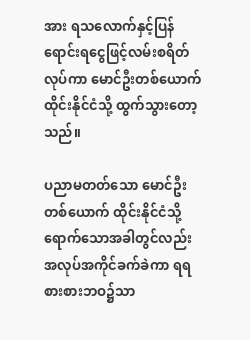အား ရသလောက်နှင့်ပြန်ရောင်းရငွေဖြင့်လမ်းစရိတ်လုပ်ကာ မောင်ဦးတစ်ယောက် ထိုင်းနိုင်ငံသို့ ထွက်သွားတော့သည်။

ပညာမတတ်သော မောင်ဦးတစ်ယောက် ထိုင်းနိုင်ငံသို့ရောက်သောအခါတွင်လည်း အလုပ်အကိုင်ခက်ခဲကာ ရရစားစားဘဝ၌သာ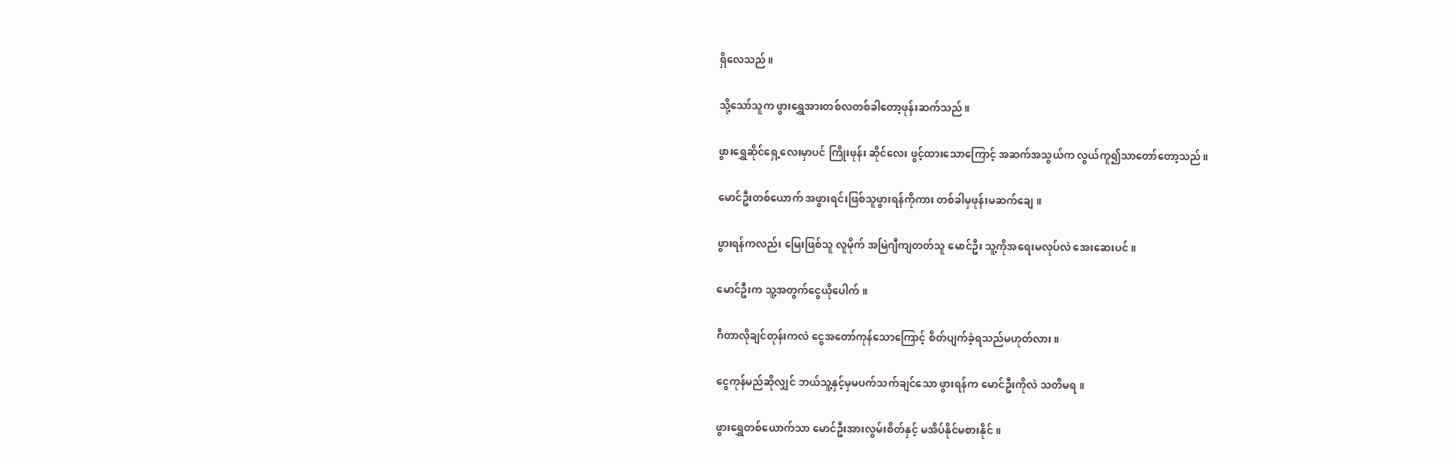ရှိလေသည်။

သို့သော်သူက ဖွားရွှေအားတစ်လတစ်ခါတော့ဖုန်းဆက်သည်။

ဖွားရွှေဆိုင်ရှေ့လေးမှာပင် ကြိုးဖုန်း ဆိုင်လေး ဖွင့်ထားသောကြောင့် အဆက်အသွယ်က လွယ်ကူ၍သာတော်တော့သည်။

မောင်ဦးတစ်ယောက် အဖွားရင်းဖြစ်သူဖွားရန်ကိုကား တစ်ခါမှဖုန်းမဆက်ချေ။

ဖွားရန်ကလည်း မြေးဖြစ်သူ လူမိုက် အမြဲဂျီကျတတ်သူ မောင်ဦး သူ့ကိုအရေးမလုပ်လဲ အေးဆေးပင်။

မောင်ဦးက သူ့အတွက်ငွေယိုပေါက်။

ဂီတာလိုချင်တုန်းကလဲ ငွေအတော်ကုန်သောကြောင့် စိတ်ပျက်ခဲ့ရသည်မဟုတ်လား။

ငွေကုန်မည်ဆိုလျှင် ဘယ်သူ့နှင့်မှမပက်သက်ချင်သော ဖွားရန်က မောင်ဦးကိုလဲ သတိမရ။

ဖွားရွှေတစ်ယောက်သာ မောင်ဦးအားလွမ်းစိတ်နှင့် မအိပ်နိုင်မစားနိုင်။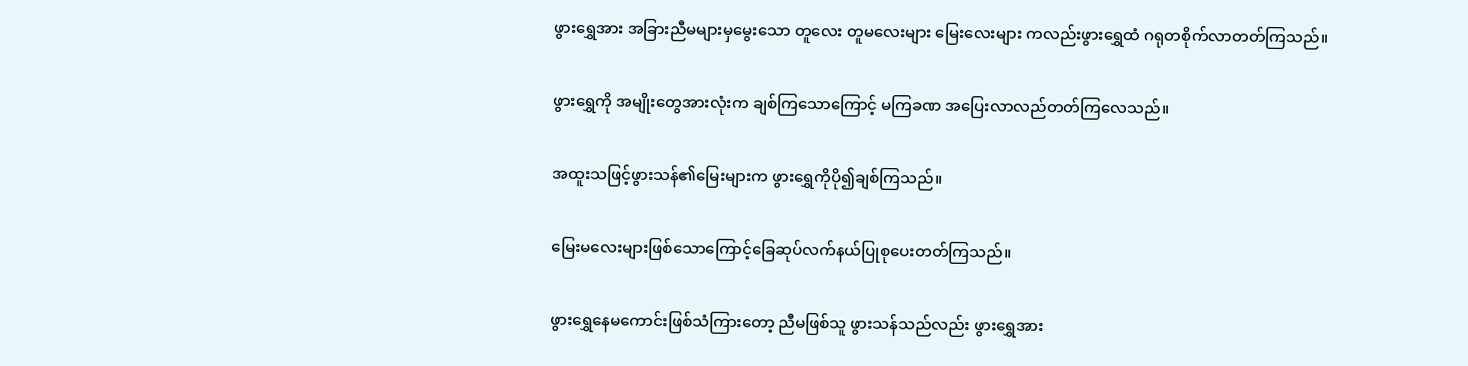ဖွားရွှေအား အခြားညီမများမှမွေးသော တူလေး တူမလေးများ မြေးလေးများ ကလည်းဖွားရွှေထံ ဂရုတစိုက်လာတတ်ကြသည်။

ဖွားရွှေကို အမျိုးတွေအားလုံးက ချစ်ကြသောကြောင့် မကြခဏ အပြေးလာလည်တတ်ကြလေသည်။

အထူးသဖြင့်ဖွားသန်၏မြေးများက ဖွားရွှေကိုပို၍ချစ်ကြသည်။

မြေးမလေးများဖြစ်သောကြောင့်ခြေဆုပ်လက်နယ်ပြုစုပေးတတ်ကြသည်။

ဖွားရွှေနေမကောင်းဖြစ်သံကြားတော့ ညီမဖြစ်သူ ဖွားသန်သည်လည်း ဖွားရွှေအား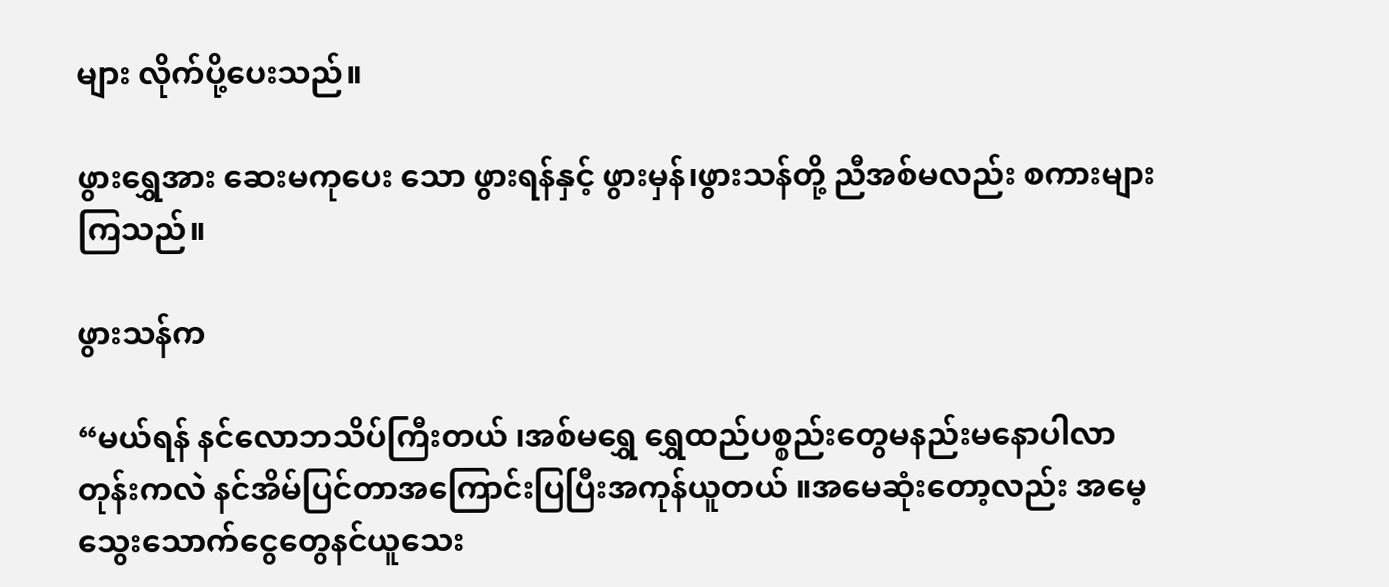များ လိုက်ပို့ပေးသည်။

ဖွားရွှေအား ဆေးမကုပေး သော ဖွားရန်နှင့် ဖွားမှန်၊ဖွားသန်တို့ ညီအစ်မလည်း စကားများကြသည်။

ဖွားသန်က

“မယ်ရန် နင်လောဘသိပ်ကြီးတယ် ၊အစ်မရွှေ ရွှေထည်ပစ္စည်းတွေမနည်းမနောပါလာတုန်းကလဲ နင်အိမ်ပြင်တာအကြောင်းပြပြီးအကုန်ယူတယ် ။အမေဆုံးတော့လည်း အမေ့သွေးသောက်ငွေတွေနင်ယူသေး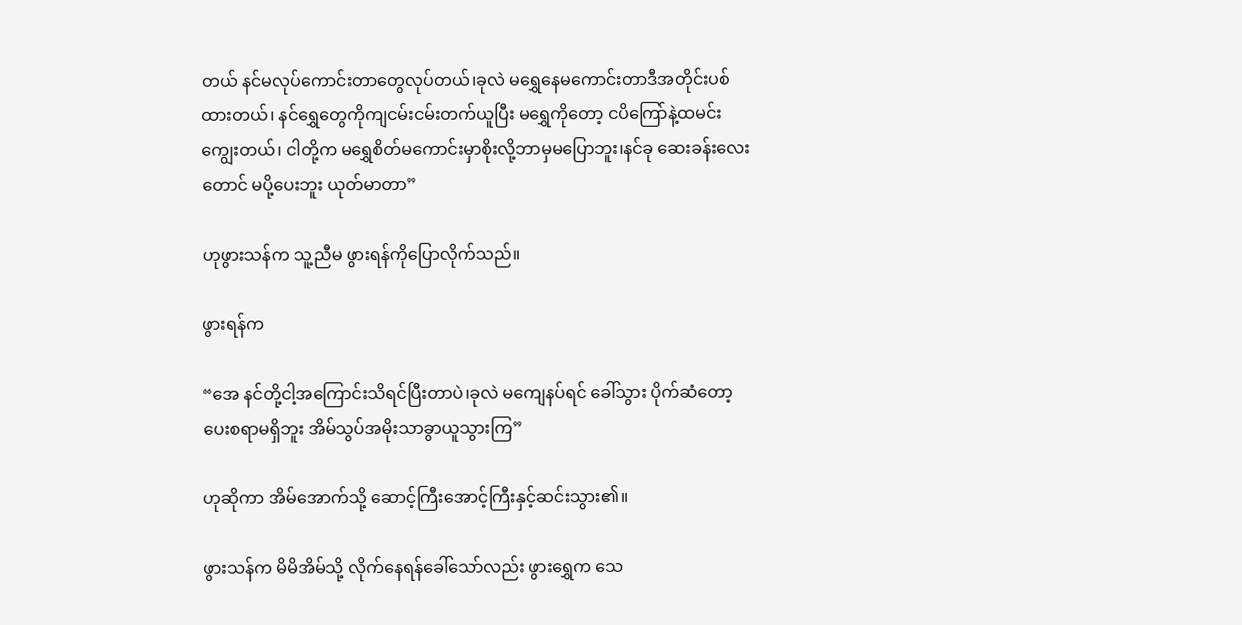တယ် နင်မလုပ်ကောင်းတာတွေလုပ်တယ်၊ခုလဲ မရွှေနေမကောင်းတာဒီအတိုင်းပစ်ထားတယ်၊ နင်ရွှေတွေကိုကျငမ်းငမ်းတက်ယူပြီး မရွှေကိုတော့ ငပိကြော်နဲ့ထမင်းကျွေးတယ်၊ ငါတို့က မရွှေစိတ်မကောင်းမှာစိုးလို့ဘာမှမပြောဘူး၊နင်ခု ဆေးခန်းလေးတောင် မပို့ပေးဘူး ယုတ်မာတာ”

ဟုဖွားသန်က သူ့ညီမ ဖွားရန်ကိုပြောလိုက်သည်။

ဖွားရန်က

“အေ နင်တို့ငါ့အကြောင်းသိရင်ပြီးတာပဲ၊ခုလဲ မကျေနပ်ရင် ခေါ်သွား ပိုက်ဆံတော့ပေးစရာမရှိဘူး အိမ်သွပ်အမိုးသာခွာယူသွားကြ”

ဟုဆိုကာ အိမ်အောက်သို့ ဆောင့်ကြီးအောင့်ကြီးနှင့်ဆင်းသွား၏။

ဖွားသန်က မိမိအိမ်သို့ လိုက်နေရန်ခေါ်သော်လည်း ဖွားရွှေက သေ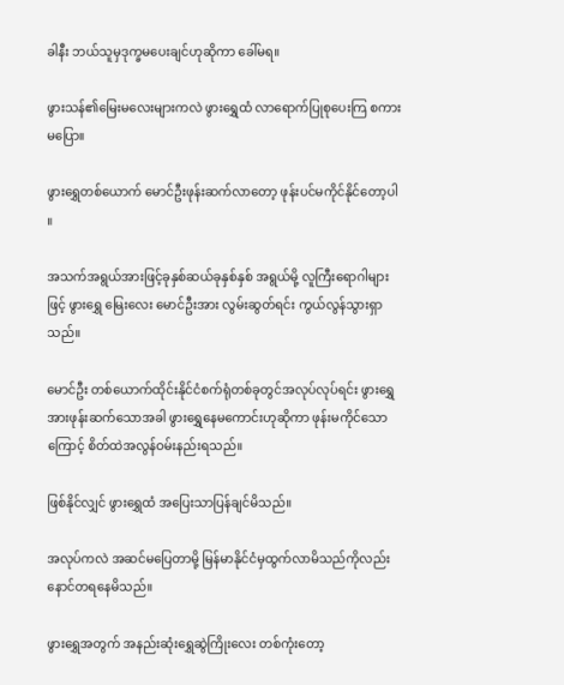ခါနီး ဘယ်သူမှဒုက္ခမပေးချင်ဟုဆိုကာ ခေါ်မရ။

ဖွားသန်၏မြေးမလေးများကလဲ ဖွားရွှေထံ လာရောက်ပြုစုပေးကြ စကားမပြော။

ဖွားရွှေတစ်ယောက် မောင်ဦးဖုန်းဆက်လာတော့ ဖုန်းပင်မကိုင်နိုင်တော့ပါ ။

အသက်အရွယ်အားဖြင့်ခုနှစ်ဆယ်ခုနှစ်နှစ် အရွယ်မို့ လူကြီးရောဂါများဖြင့် ဖွားရွှေ မြေးလေး မောင်ဦးအား လွမ်းဆွတ်ရင်း ကွယ်လွန်သွားရှာသည်။

မောင်ဦး တစ်ယောက်ထိုင်းနိုင်ငံစက်ရုံတစ်ခုတွင်အလုပ်လုပ်ရင်း ဖွားရွှေအားဖုန်းဆက်သောအခါ ဖွားရွှေနေမကောင်းဟုဆိုကာ ဖုန်းမကိုင်သောကြောင့် စိတ်ထဲအလွန်ဝမ်းနည်းရသည်။

ဖြစ်နိုင်လျှင် ဖွားရွှေထံ အပြေးသာပြန်ချင်မိသည်။

အလုပ်ကလဲ အဆင်မပြေတာမို့ မြန်မာနိုင်ငံမှထွက်လာမိသည်ကိုလည်း နောင်တရနေမိသည်။

ဖွားရွှေအတွက် အနည်းဆုံးရွှေဆွဲကြိုးလေး တစ်ကုံးတော့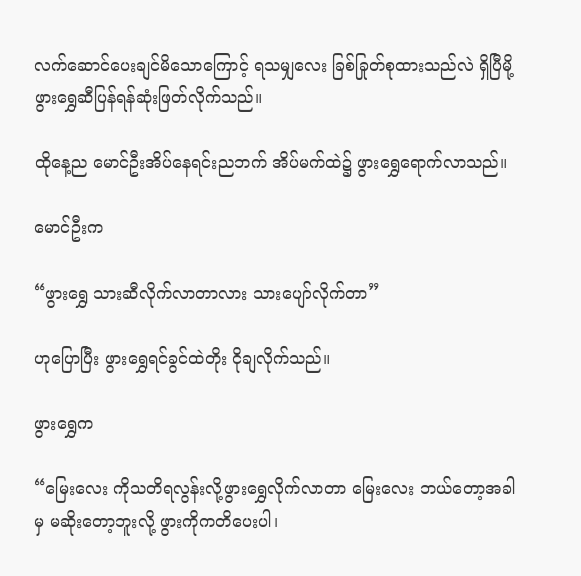လက်ဆောင်ပေးချင်မိသောကြောင့် ရသမျှလေး ခြစ်ခြုတ်စုထားသည်လဲ ရှိပြီမို့ဖွားရွှေဆီပြန်ရန်ဆုံးဖြတ်လိုက်သည်။

ထိုနေ့ည မောင်ဦးအိပ်နေရင်းညဘက် အိပ်မက်ထဲ၌ ဖွားရွှေရောက်လာသည်။

မောင်ဦးက

“ဖွားရွှေ သားဆီလိုက်လာတာလား သားပျော်လိုက်တာ”

ဟုပြောပြီး ဖွားရွှေရင်ခွင်ထဲတိုး ငိုချလိုက်သည်။

ဖွားရွှေက

“မြေးလေး ကိုသတိရလွန်းလို့ဖွားရွှေလိုက်လာတာ မြေးလေး ဘယ်တော့အခါမှ မဆိုးတော့ဘူးလို့ ဖွားကိုကတိပေးပါ၊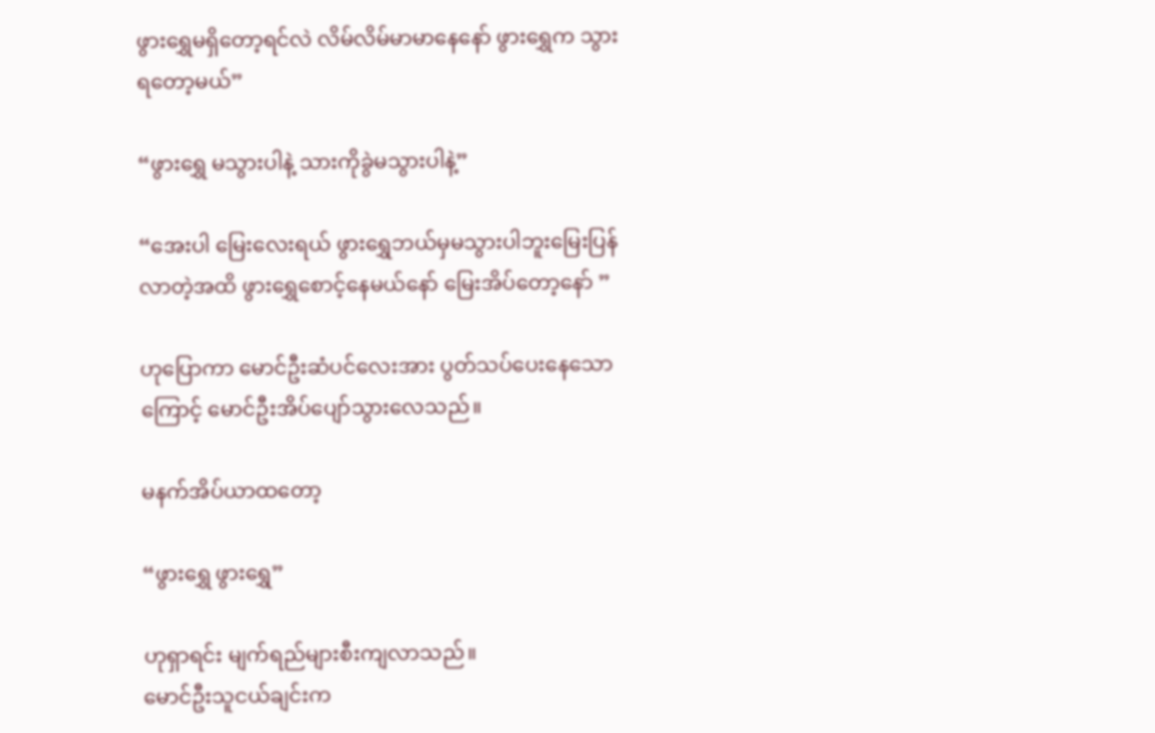ဖွားရွှေမရှိတော့ရင်လဲ လိမ်လိမ်မာမာနေနော် ဖွားရွှေက သွားရတော့မယ်”

“ဖွားရွှေ မသွားပါနဲ့ သားကိုခွဲမသွားပါနဲ့”

“အေးပါ မြေးလေးရယ် ဖွားရွှေဘယ်မှမသွားပါဘူးမြေးပြန်လာတဲ့အထိ ဖွားရွှေစောင့်နေမယ်နော် မြေးအိပ်တော့နော် ”

ဟုပြောကာ မောင်ဦးဆံပင်လေးအား ပွတ်သပ်ပေးနေသောကြောင့် မောင်ဦးအိပ်ပျော်သွားလေသည်။

မနက်အိပ်ယာထတော့

“ဖွားရွှေ ဖွားရွှေ”

ဟုရှာရင်း မျက်ရည်များစီးကျလာသည်။
မောင်ဦးသူငယ်ချင်းက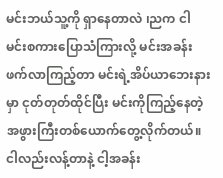မင်းဘယ်သူ့ကို ရှာနေတာလဲ ၊ညက ငါမင်းစကားပြောသံကြားလို့ မင်းအခန်းဖက်လာကြည့်တာ မင်းရဲ့အိပ်ယာဘေးနားမှာ ငုတ်တုတ်ထိုင်ပြီး မင်းကိုကြည့်နေတဲ့အဖွားကြီးတစ်ယောက်တွေ့လိုက်တယ်။ငါလည်းလန့်တာနဲ့ ငါ့အခန်း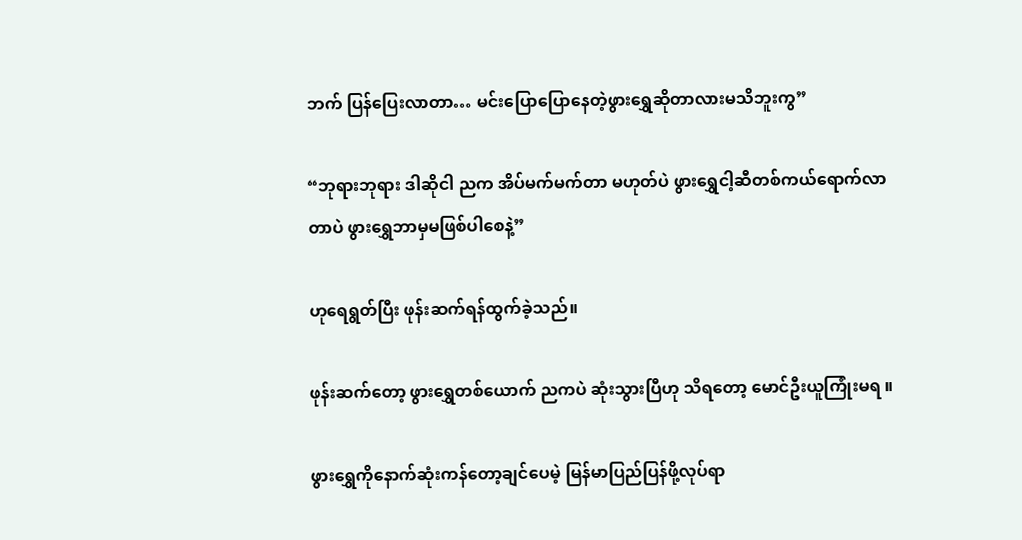ဘက် ပြန်ပြေးလာတာ… မင်းပြောပြောနေတဲ့ဖွားရွှေဆိုတာလားမသိဘူးကွ”

“ဘုရားဘုရား ဒါဆိုငါ ညက အိပ်မက်မက်တာ မဟုတ်ပဲ ဖွားရွှေငါ့ဆီတစ်ကယ်ရောက်လာတာပဲ ဖွားရွှေဘာမှမဖြစ်ပါစေနဲ့”

ဟုရေရွတ်ပြီး ဖုန်းဆက်ရန်ထွက်ခဲ့သည်။

ဖုန်းဆက်တော့ ဖွားရွှေတစ်ယောက် ညကပဲ ဆုံးသွားပြီဟု သိရတော့ မောင်ဦးယူကြုံးမရ ။

ဖွားရွှေကိုနောက်ဆုံးကန်တော့ချင်ပေမဲ့ မြန်မာပြည်ပြန်ဖို့လုပ်ရာ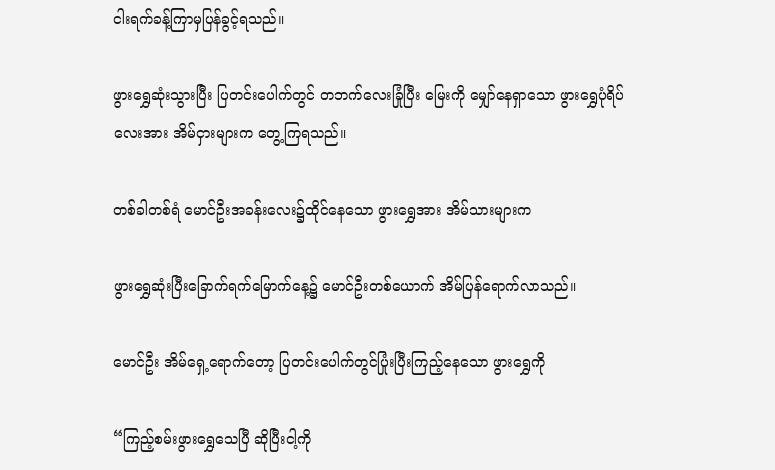ငါးရက်ခန့်ကြာမှပြန်ခွင့်ရသည်။

ဖွားရွှေဆုံးသွားပြီး ပြတင်းပေါက်တွင် တဘက်လေးခြုံပြီး မြေးကို မျှော်နေရှာသော ဖွားရွှေပုံရိပ်လေးအား အိမ်ငှားများက တွေ့ကြရသည်။

တစ်ခါတစ်ရံ မောင်ဦးအခန်းလေး၌ထိုင်နေသော ဖွားရွှေအား အိမ်သားများက

ဖွားရွှေဆုံးပြီးခြောက်ရက်မြောက်နေ့၌ မောင်ဦးတစ်ယောက် အိမ်ပြန်ရောက်လာသည်။

မောင်ဦး အိမ်ရှေ့ရောက်တော့ ပြတင်းပေါက်တွင်ပြုံးပြီးကြည့်နေသော ဖွားရွှေကို

“ကြည့်စမ်းဖွားရွှေသေပြီ ဆိုပြီးငါ့ကို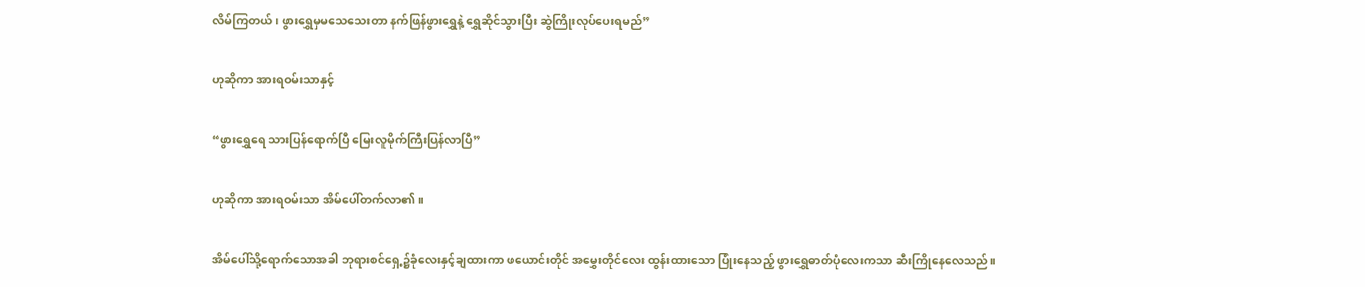လိမ်ကြတယ်၊ ဖွားရွှေမှမသေသေးတာ နက်ဖြန်ဖွားရွှေနဲ့ ရွှေဆိုင်သွားပြီး ဆွဲကြိုးလုပ်ပေးရမည်”

ဟုဆိုကာ အားရဝမ်းသာနှင့်

“ဖွားရွှေရေ သားပြန်ရောက်ပြီ မြေးလူမိုက်ကြီးပြန်လာပြီ”

ဟုဆိုကာ အားရဝမ်းသာ အိမ်ပေါ်တက်လာ၏။

အိမ်ပေါ်သို့ရောက်သောအခါ ဘုရားစင်ရှေ့၌ခုံလေးနှင့်ချထားကာ ဖယောင်းတိုင် အမွှေးတိုင်လေး ထွန်းထားသော ပြုံးနေသည့် ဖွားရွှေဓာတ်ပုံလေးကသာ ဆီးကြိုနေလေသည်။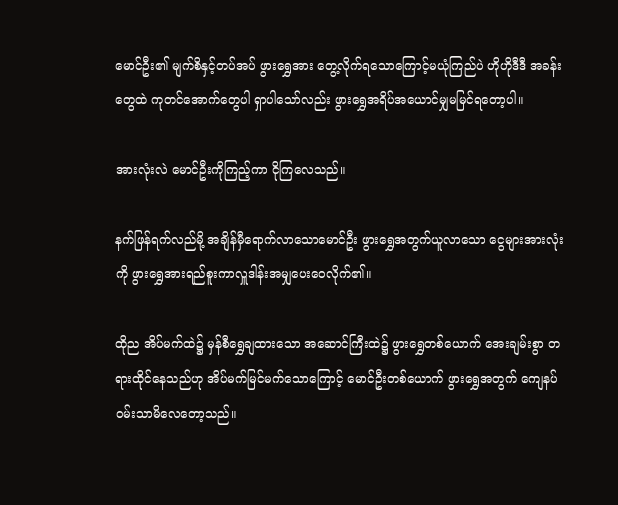မောင်ဦး၏ မျက်စိနှင့်တပ်အပ် ဖွားရွှေအား တွေ့လိုက်ရသောကြောင့်မယုံကြည်ပဲ ဟိုဟိုဒီဒီ အခန်းတွေထဲ ကုတင်အောက်တွေပါ ရှာပါသော်လည်း ဖွားရွှေအရိပ်အယောင်မျှမမြင်ရတော့ပါ။

အားလုံးလဲ မောင်ဦးကိုကြည့်ကာ ငိုကြလေသည်။

နက်ဖြန်ရက်လည်မို့ အချိန်မှီရောက်လာသောမောင်ဦး ဖွားရွှေအတွက်ယူလာသော ငွေများအားလုံးကို ဖွားရွှေအားရည်စူးကာလှူဒါန်းအမျှပေးဝေလိုက်၏။

ထိုည အိပ်မက်ထဲ၌ မှန်စီရွှေချထားသော အဆောင်ကြီးထဲ၌ ဖွားရွှေတစ်ယောက် အေးချမ်းစွာ တရားထိုင်နေသည်ဟု အိပ်မက်မြင်မက်သောကြောင့် မောင်ဦးတစ်ယောက် ဖွားရွှေအတွက် ကျေနပ်ဝမ်းသာမိလေတော့သည်။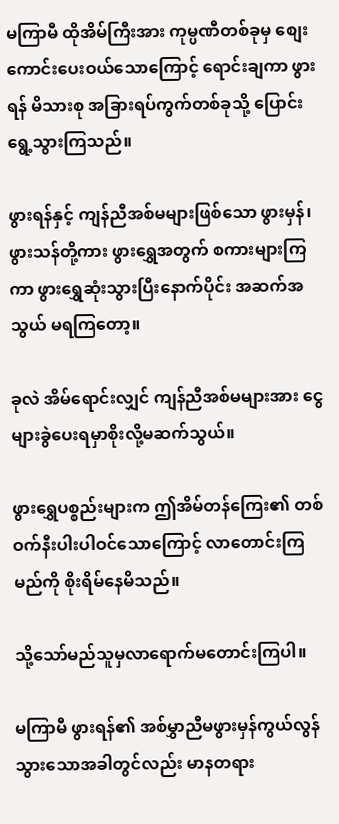မကြာမီ ထိုအိမ်ကြီးအား ကုမ္ပဏီတစ်ခုမှ စျေးကောင်းပေးဝယ်သောကြောင့် ရောင်းချကာ ဖွားရန် မိသားစု အခြားရပ်ကွက်တစ်ခုသို့ ပြောင်းရွေ့သွားကြသည်။

ဖွားရန်နှင့် ကျန်ညီအစ်မများဖြစ်သော ဖွားမှန်၊ဖွားသန်တို့ကား ဖွားရွှေအတွက် စကားများကြကာ ဖွားရွှေဆုံးသွားပြီးနောက်ပိုင်း အဆက်အသွယ် မရကြတော့။

ခုလဲ အိမ်ရောင်းလျှင် ကျန်ညီအစ်မများအား ငွေများခွဲပေးရမှာစိုးလို့မဆက်သွယ်။

ဖွားရွှေပစ္စည်းများက ဤအိမ်တန်ကြေး၏ တစ်ဝက်နီးပါးပါဝင်သောကြောင့် လာတောင်းကြမည်ကို စိုးရိမ်နေမိသည်။

သို့သော်မည်သူမှလာရောက်မတောင်းကြပါ။

မကြာမီ ဖွားရန်၏ အစ်မွှာညီမဖွားမှန်ကွယ်လွန်သွားသောအခါတွင်လည်း မာနတရား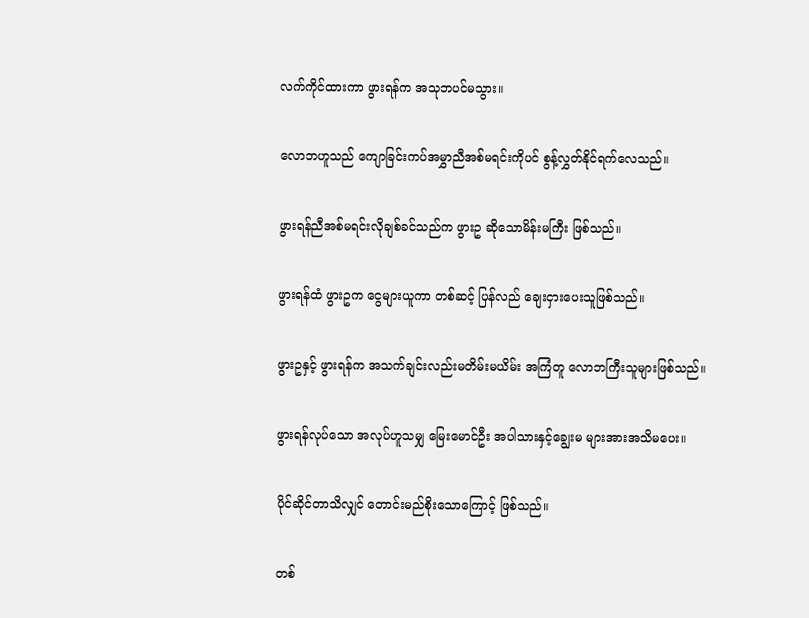လက်ကိုင်ထားကာ ဖွားရန်က အသုဘပင်မသွား။

လောဘဟူသည် ကျောခြင်းကပ်အမွှာညီအစ်မရင်းကိုပင် စွန့်လွှတ်နိုင်ရက်လေသည်။

ဖွားရန်ညီအစ်မရင်းလိုချစ်ခင်သည်က ဖွားဥ ဆိုသောမိန်းမကြီး ဖြစ်သည်။

ဖွားရန်ထံ ဖွားဥက ငွေများယူကာ တစ်ဆင့် ပြန်လည် ချေးငှားပေးသူဖြစ်သည်။

ဖွားဥနှင့် ဖွားရန်က အသက်ချင်းလည်းမတိမ်းမယိမ်း အကြံတူ လောဘကြီးသူများဖြစ်သည်။

ဖွားရန်လုပ်သော အလုပ်ဟူသမျှ မြေးမောင်ဦး အပါသားနှင့်ချွေးမ များအားအသိမပေး။

ပိုင်ဆိုင်တာသိလျှင် တောင်းမည်စိုးသောကြောင့် ဖြစ်သည်။

တစ်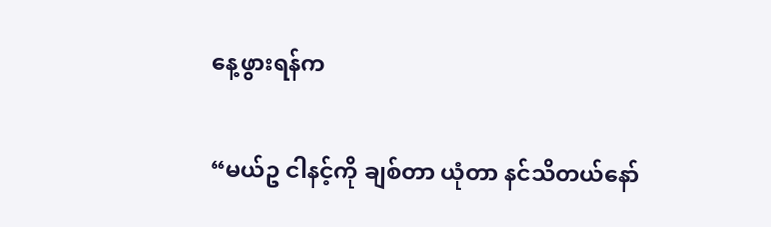နေ့ဖွားရန်က

“မယ်ဥ ငါနင့်ကို ချစ်တာ ယုံတာ နင်သိတယ်နော်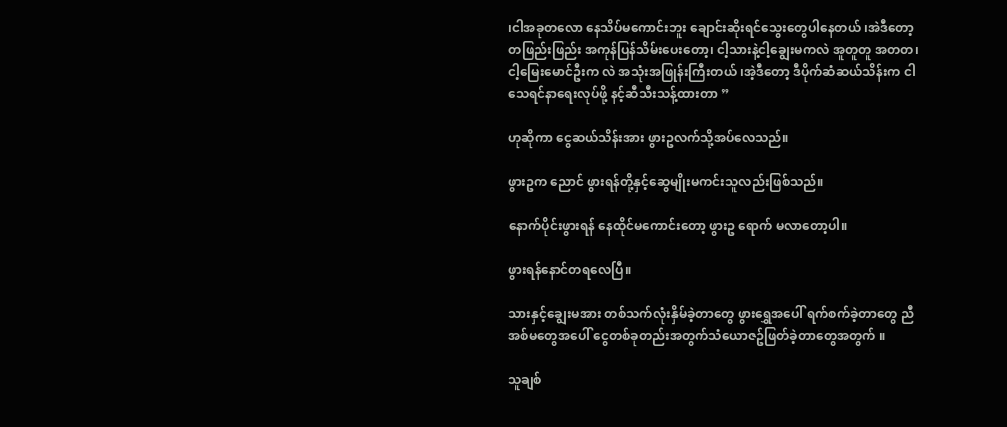၊ငါအခုတလော နေသိပ်မကောင်းဘူး ချောင်းဆိုးရင်သွေးတွေပါနေတယ် ၊အဲဒီတော့ တဖြည်းဖြည်း အကုန်ပြန်သိမ်းပေးတော့၊ ငါ့သားနဲ့ငါ့ချွေးမကလဲ အူတူတူ အတတ၊ ငါ့မြေးမောင်ဦးက လဲ အသုံးအဖြုန်းကြီးတယ် ၊အဲ့ဒီတော့ ဒီပိုက်ဆံဆယ်သိန်းက ငါသေရင်နာရေးလုပ်ဖို့ နင့်ဆီသီးသန့်ထားတာ ”

ဟုဆိုကာ ငွေဆယ်သိန်းအား ဖွားဥလက်သို့အပ်လေသည်။

ဖွားဥက ညောင် ဖွားရန်တို့နှင့်ဆွေမျိုးမကင်းသူလည်းဖြစ်သည်။

နောက်ပိုင်းဖွားရန် နေထိုင်မကောင်းတော့ ဖွားဥ ရောက် မလာတော့ပါ။

ဖွားရန်နောင်တရလေပြီ။

သားနှင့်ချွေးမအား တစ်သက်လုံးနှိမ်ခဲ့တာတွေ ဖွားရွှေအပေါ် ရက်စက်ခဲ့တာတွေ ညီအစ်မတွေအပေါ် ငွေတစ်ခုတည်းအတွက်သံယောဇဥ်ဖြတ်ခဲ့တာတွေအတွက် ။

သူချစ်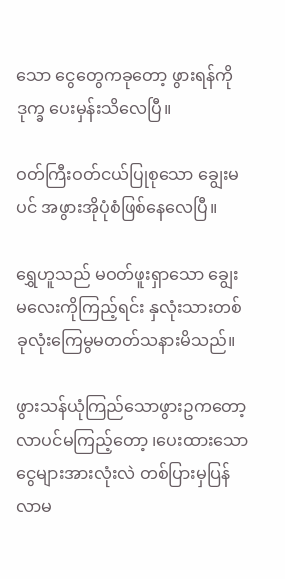သော ငွေတွေကခုတော့ ဖွားရန်ကို ဒုက္ခ ပေးမှန်းသိလေပြီ။

ဝတ်ကြီးဝတ်ငယ်ပြုစုသော ချွေးမပင် အဖွားအိုပုံစံဖြစ်နေလေပြီ။

ရွှေဟူသည် မဝတ်ဖူးရှာသော ချွေးမလေးကိုကြည့်ရင်း နှလုံးသားတစ်ခုလုံးကြေမွမတတ်သနားမိသည်။

ဖွားသန်ယုံကြည်သောဖွားဥကတော့ လာပင်မကြည့်တော့ ၊ပေးထားသောငွေများအားလုံးလဲ တစ်ပြားမှပြန်လာမ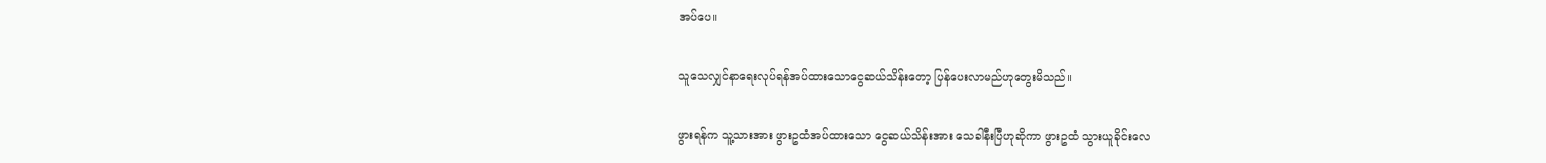အပ်ပေ။

သူသေလျှင်နာရေးလုပ်ရန်အပ်ထားသောငွေဆယ်သိန်းတော့ ပြန်ပေးလာမည်ဟုတွေးမိသည်။

ဖွားရန်က သူ့သားအား ဖွားဥထံအပ်ထားသော ငွေဆယ်သိန်းအား သေခါနီးပြီဟုဆိုကာ ဖွားဥထံ သွားယူခိုင်းလေ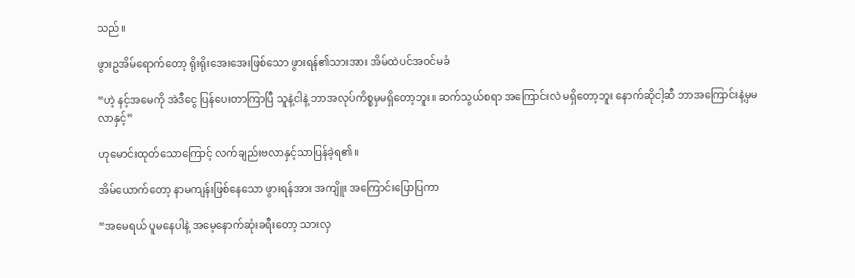သည်။

ဖွားဥအိမ်ရောက်တော့ ရိုးရိုးအေးအေးဖြစ်သော ဖွားရန်၏သားအား အိမ်ထဲပင်အဝင်မခံ

“ဟဲ့ နင့်အမေကို အဲဒီငွေ ပြန်ပေးတာကြာပြီ သူနဲ့ငါနဲ့ ဘာအလုပ်ကိစ္စမှမရှိတော့ဘူး။ ဆက်သွယ်စရာ အကြောင်းလဲ မရှိတော့ဘူး နောက်ဆိုငါ့ဆီ ဘာအကြောင်းနဲ့မှမလာနှင့်”

ဟုမောင်းထုတ်သောကြောင့် လက်ချည်းဗလာနှင့်သာပြန်ခဲ့ရ၏။

အိမ်ယောက်တော့ နာမကျန်းဖြစ်နေသော ဖွားရန်အား အကျိူး အကြောင်းပြောပြကာ

“အမေရယ် ပူမနေပါနဲ့ အမေ့နောက်ဆုံးခရီးတော့ သားလှ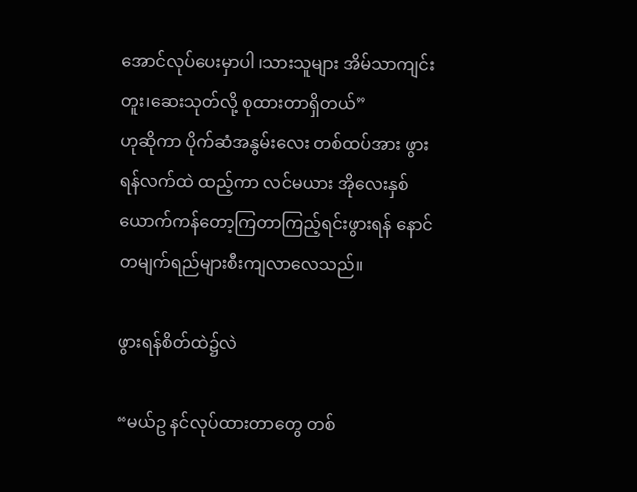အောင်လုပ်ပေးမှာပါ ၊သားသူများ အိမ်သာကျင်း တူး၊ဆေးသုတ်လို့ စုထားတာရှိတယ်”
ဟုဆိုကာ ပိုက်ဆံအနွမ်းလေး တစ်ထပ်အား ဖွားရန်လက်ထဲ ထည့်ကာ လင်မယား အိုလေးနှစ်ယောက်ကန်တော့ကြတာကြည့်ရင်းဖွားရန် နောင်တမျက်ရည်များစီးကျလာလေသည်။

ဖွားရန်စိတ်ထဲ၌လဲ

“မယ်ဥ နင်လုပ်ထားတာတွေ တစ်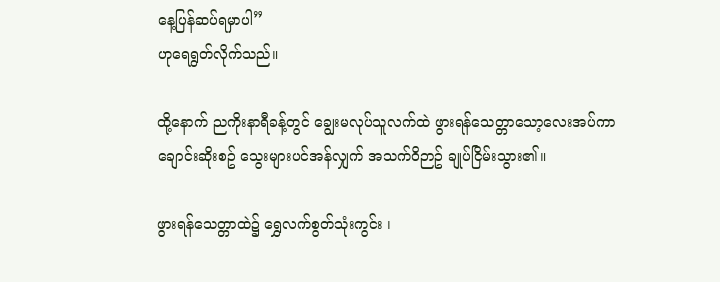နေ့ပြန်ဆပ်ရမှာပါ”
ဟုရေရွတ်လိုက်သည်။

ထို့နောက် ညကိုးနာရီခန့်တွင် ချွေးမလုပ်သူလက်ထဲ ဖွားရန်သေတ္တာသော့လေးအပ်ကာ ချောင်းဆိုးစဥ် သွေးများပင်အန်လျှက် အသက်ဝိဉာဥ် ချုပ်ငြိမ်းသွား၏။

ဖွားရန်သေတ္တာထဲ၌ ရွှေလက်စွတ်သုံးကွင်း ၊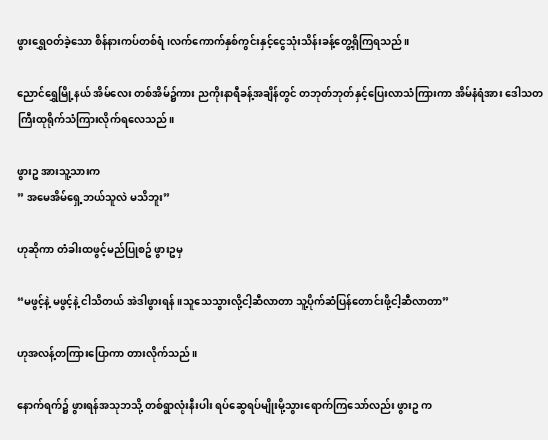ဖွားရွှေဝတ်ခဲ့သော စိန်နားကပ်တစ်ရံ၊လက်ကောက်နှစ်ကွင်းနှင့်ငွေသုံးသိန်းခန့်တွေ့ရှိကြရသည်။

ညောင်ရွှေမြို့နယ် အိမ်လေး တစ်အိမ်၌ကား ညကိုးနာရီခန့်အချိန်တွင် တဘုတ်ဘုတ်နှင့်ပြေးလာသံကြားကာ အိမ်နံရံအား ဒေါသတကြီးထုရိုက်သံကြားလိုက်ရလေသည်။

ဖွားဥ အားသူ့သားက
” အမေအိမ်ရှေ့ဘယ်သူလဲ မသိဘူး”

ဟုဆိုကာ တံခါးထဖွင့်မည်ပြုစဥ် ဖွားဥမှ

“မဖွင့်နဲ့ မဖွင့်နဲ့ ငါသိတယ် အဲဒါဖွားရန် ။သူသေသွားလို့ငါ့ဆီလာတာ သူ့ပိုက်ဆံပြန်တောင်းဖို့ငါ့ဆီလာတာ”

ဟုအလန့်တကြားပြောကာ တားလိုက်သည်။

နောက်ရက်၌ ဖွားရန်အသုဘသို့ တစ်ရွာလုံးနီးပါး ရပ်ဆွေရပ်မျိုးမို့သွားရောက်ကြသော်လည်း ဖွားဥ က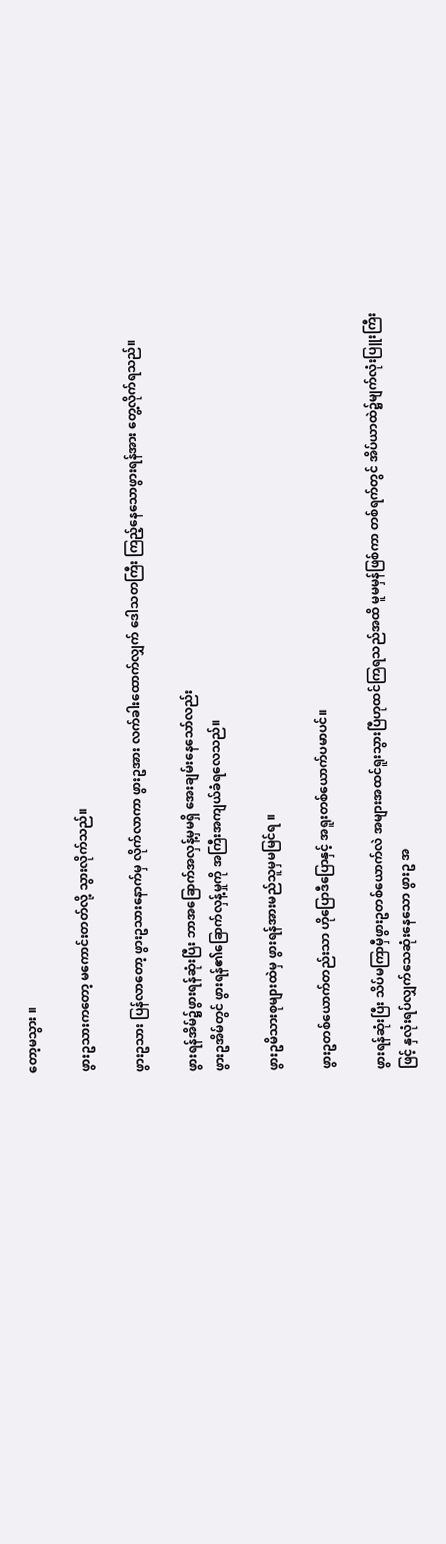တော့မသွား ။

ဖွားဥသားကတော့ မကောင်းတတ်လို့ သွားလိုက်သည်။

ဖွားဥသား ပြန်လာတော့ ဖွားဥသားနောက်မှ လိုက်လာကာ ဖွားဥအား လက်ခါးထောက်လျှက် ဒေါသတကြီး ကြည့်နေသောဖွားရန်အား တွေ့လိုက်ရသည်။

ဖွားရန်အိမ်၌ဖွားရန်ဆုံးပြီး ဘာအခြောက်အလှန့်မှမရှိ အေးချမ်းနေသော်လည်း
ဖွားဥအိမ်တွင် ဖွားရန်၏ခြောက်လှန့်မှုကို အကြီးအကျယ်ခံရလေသည်။

ဖွားဥမိသားစုများထဲမှ ဖွားရန်အားမည်သူမှမမြင်ရ ။

ဖွားဥတစ်ယောက်တည်းသာ ဟိုပြောဒီပြောနှင့် အရူးတစ်ယောက်ပမာပင်။

ဖွားရန်ဆုံးပြီး သိပ်မကြာမှီဖွားဥတစ်ယောက်လဲ အများအထင်ရူးသွားပြီဟုထင်ကြရသည်အထိ မူမမှန်ဖြစ်ကာ တစ်ရက်တွင် အိပ်ယာထဲ၌မျက်လုံးပြူးကြီးဖြင့် နှလုံးရပ်လျှက်သေဆုံးနေသော ဖွားဥ အ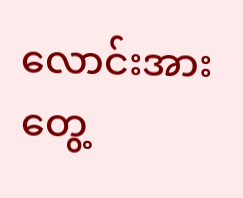လောင်းအား တွေ့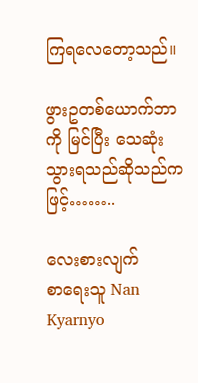ကြရလေတော့သည်။

ဖွားဥတစ်ယောက်ဘာကို မြင်ပြီး သေဆုံးသွားရသည်ဆိုသည်ကဖြင့်……..

လေးစားလျက်
စာရေးသူ Nan Kyarnyo